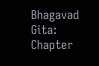Bhagavad Gita: Chapter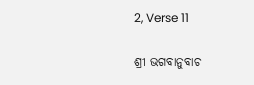2, Verse 11

ଶ୍ରୀ ଭଗବାନୁବାଚ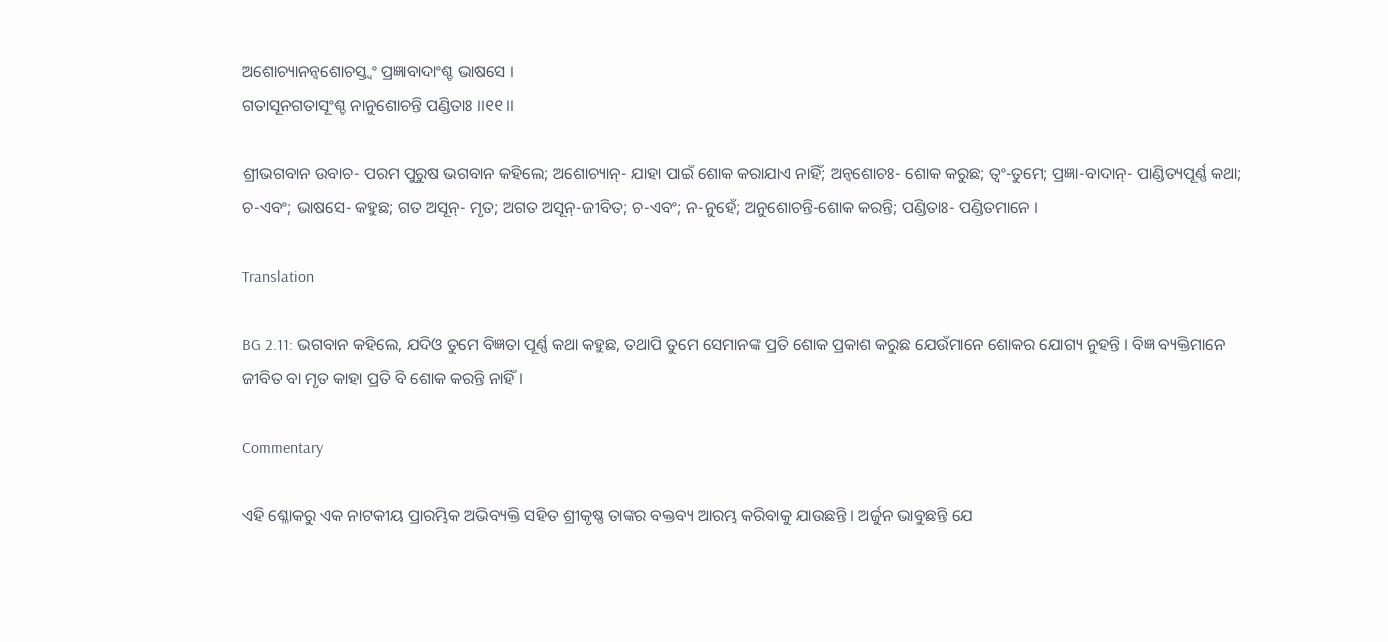ଅଶୋଚ୍ୟାନନ୍ୱଶୋଚସ୍ତ୍ୱଂ ପ୍ରଜ୍ଞାବାଦାଂଶ୍ଚ ଭାଷସେ ।
ଗତାସୂନଗତାସୂଂଶ୍ଚ ନାନୁଶୋଚନ୍ତି ପଣ୍ଡିତାଃ ।।୧୧।।

ଶ୍ରୀଭଗବାନ ଉବାଚ- ପରମ ପୁରୁଷ ଭଗବାନ କହିଲେ; ଅଶୋଚ୍ୟାନ୍‌- ଯାହା ପାଇଁ ଶୋକ କରାଯାଏ ନାହିଁ; ଅନ୍ୱଶୋଚଃ- ଶୋକ କରୁଛ; ତ୍ୱଂ-ତୁମେ; ପ୍ରଜ୍ଞା-ବାଦାନ୍‌- ପାଣ୍ଡିତ୍ୟପୂର୍ଣ୍ଣ କଥା; ଚ-ଏବଂ; ଭାଷସେ- କହୁଛ; ଗତ ଅସୂନ୍‌- ମୃତ; ଅଗତ ଅସୂନ୍‌-ଜୀବିତ; ଚ-ଏବଂ; ନ-ନୁହେଁ; ଅନୁଶୋଚନ୍ତି-ଶୋକ କରନ୍ତି; ପଣ୍ଡିତାଃ- ପଣ୍ଡିତମାନେ ।

Translation

BG 2.11: ଭଗବାନ କହିଲେ, ଯଦିଓ ତୁମେ ବିଜ୍ଞତା ପୂର୍ଣ୍ଣ କଥା କହୁଛ, ତଥାପି ତୁମେ ସେମାନଙ୍କ ପ୍ରତି ଶୋକ ପ୍ରକାଶ କରୁଛ ଯେଉଁମାନେ ଶୋକର ଯୋଗ୍ୟ ନୁହନ୍ତି । ବିଜ୍ଞ ବ୍ୟକ୍ତିମାନେ ଜୀବିତ ବା ମୃତ କାହା ପ୍ରତି ବି ଶୋକ କରନ୍ତି ନାହିଁ ।

Commentary

ଏହି ଶ୍ଳୋକରୁ ଏକ ନାଟକୀୟ ପ୍ରାରମ୍ଭିକ ଅଭିବ୍ୟକ୍ତି ସହିତ ଶ୍ରୀକୃଷ୍ଣ ତାଙ୍କର ବକ୍ତବ୍ୟ ଆରମ୍ଭ କରିବାକୁ ଯାଉଛନ୍ତି । ଅର୍ଜୁନ ଭାବୁଛନ୍ତି ଯେ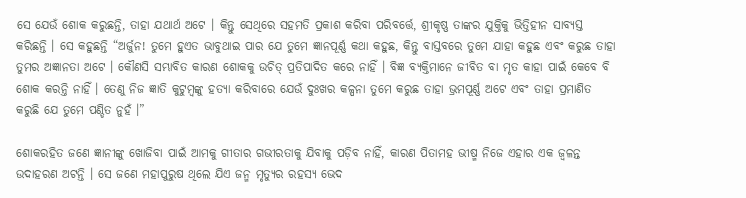ସେ ଯେଉଁ ଶୋକ କରୁଛନ୍ତି, ତାହା ଯଥାର୍ଥ ଅଟେ । କିନ୍ତୁ ସେଥିରେ ସହମତି ପ୍ରକାଶ କରିବା ପରିବର୍ତ୍ତେ, ଶ୍ରୀକୃଷ୍ଣ ତାଙ୍କର ଯୁକ୍ତିକୁ ଭିତ୍ତିହୀନ ସାବ୍ୟସ୍ତ କରିଛନ୍ତି । ସେ କହୁଛନ୍ତି “ଅର୍ଜୁନ! ତୁମେ ହୁଏତ ଭାବୁଥାଇ ପାର ଯେ ତୁମେ ଜ୍ଞାନପୂର୍ଣ୍ଣ କଥା କହୁଛ, କିନ୍ତୁ ବାସ୍ତବରେ ତୁମେ ଯାହା କହୁଛ ଏବଂ କରୁଛ ତାହା ତୁମର ଅଜ୍ଞାନତା ଅଟେ । କୌଣସି ସମ୍ଭାବିତ କାରଣ ଶୋକକୁ ଉଚିତ୍ ପ୍ରତିପାଦିତ କରେ ନାହିଁ । ବିଜ୍ଞ ବ୍ୟକ୍ତିମାନେ ଜୀବିତ ବା ମୃତ କାହା ପାଇଁ କେବେ ବି ଶୋକ କରନ୍ତି ନାହିଁ । ତେଣୁ ନିଜ ଜ୍ଞାତି କୁଟୁମ୍ବଙ୍କୁ ହତ୍ୟା କରିବାରେ ଯେଉଁ ଦୁଃଖର କଳ୍ପନା ତୁମେ କରୁଛ ତାହା ଭ୍ରମପୂର୍ଣ୍ଣ ଅଟେ ଏବଂ ତାହା ପ୍ରମାଣିତ କରୁଛି ଯେ ତୁମେ ପଣ୍ଡିତ ନୁହଁ ।”

ଶୋକରହିତ ଜଣେ ଜ୍ଞାନୀଙ୍କୁ ଖୋଜିବା ପାଇଁ ଆମକୁ ଗୀତାର ଗଭୀରତାକୁ ଯିବାକୁ ପଡ଼ିବ ନାହିଁ, କାରଣ ପିତାମହ ଭୀଷ୍ମ ନିଜେ ଏହାର ଏକ ଜ୍ୱଳନ୍ତ ଉଦାହରଣ ଅଟନ୍ତି । ସେ ଜଣେ ମହାପୁରୁଷ ଥିଲେ ଯିଏ ଜନ୍ମ ମୃତ୍ୟୁର ରହସ୍ୟ ଭେଦ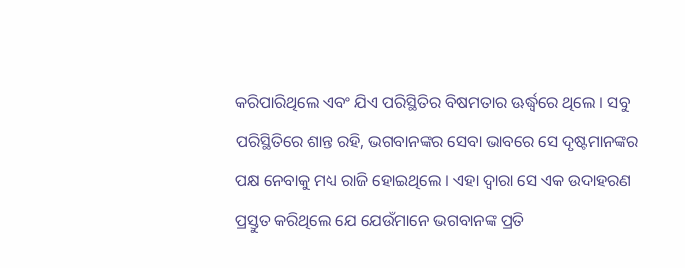କରିପାରିଥିଲେ ଏବଂ ଯିଏ ପରିସ୍ଥିତିର ବିଷମତାର ଊର୍ଦ୍ଧ୍ୱରେ ଥିଲେ । ସବୁ ପରିସ୍ଥିତିରେ ଶାନ୍ତ ରହି, ଭଗବାନଙ୍କର ସେବା ଭାବରେ ସେ ଦୃଷ୍ଟମାନଙ୍କର ପକ୍ଷ ନେବାକୁ ମଧ୍ୟ ରାଜି ହୋଇଥିଲେ । ଏହା ଦ୍ୱାରା ସେ ଏକ ଉଦାହରଣ ପ୍ରସ୍ତୁତ କରିଥିଲେ ଯେ ଯେଉଁମାନେ ଭଗବାନଙ୍କ ପ୍ରତି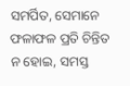ସମର୍ପିତ, ସେମାନେ ଫଳାଫଳ ପ୍ରତି ଚିନ୍ତିତ ନ ହୋଇ, ସମସ୍ତ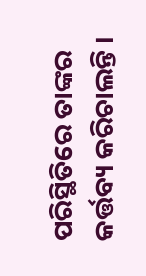ପରିସ୍ଥିତିରେ ତାଙ୍କର କର୍ତ୍ତବ୍ୟ କରିଚାଲନ୍ତି ।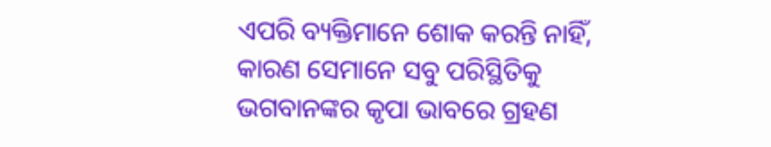ଏପରି ବ୍ୟକ୍ତିମାନେ ଶୋକ କରନ୍ତି ନାହିଁ, କାରଣ ସେମାନେ ସବୁ ପରିସ୍ଥିତିକୁ ଭଗବାନଙ୍କର କୃପା ଭାବରେ ଗ୍ରହଣ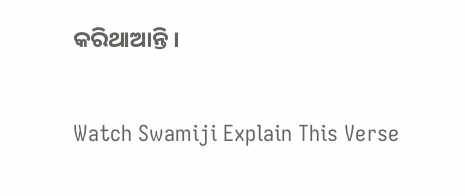କରିଥାଆନ୍ତି ।

Watch Swamiji Explain This Verse